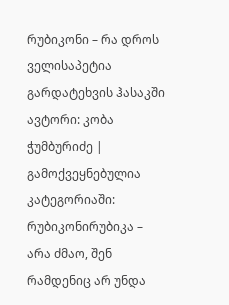რუბიკონი – რა დროს ველისაპეტია გარდატეხვის ჰასაკში
ავტორი: კობა ჭუმბურიძე | გამოქვეყნებულია კატეგორიაში: რუბიკონირუბიკა – არა ძმაო, შენ რამდენიც არ უნდა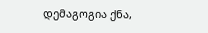დემაგოგია ქნა,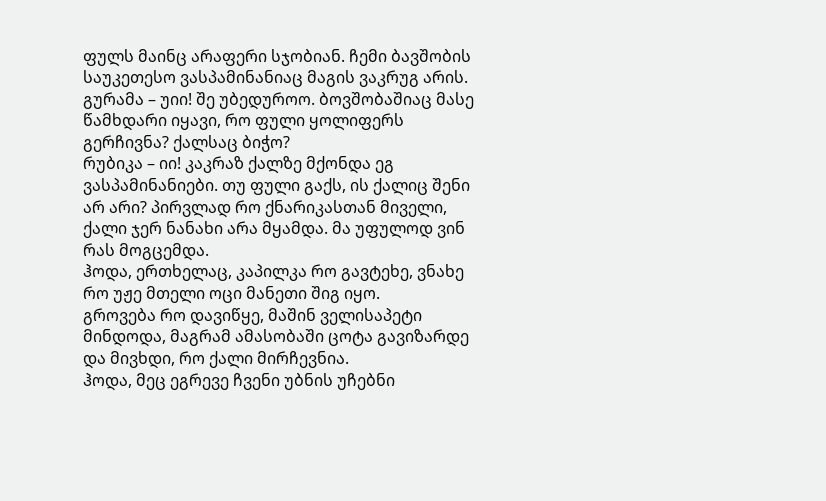ფულს მაინც არაფერი სჯობიან. ჩემი ბავშობის საუკეთესო ვასპამინანიაც მაგის ვაკრუგ არის.
გურამა – უიი! შე უბედუროო. ბოვშობაშიაც მასე წამხდარი იყავი, რო ფული ყოლიფერს გერჩივნა? ქალსაც ბიჭო?
რუბიკა – იი! კაკრაზ ქალზე მქონდა ეგ ვასპამინანიები. თუ ფული გაქს, ის ქალიც შენი არ არი? პირვლად რო ქნარიკასთან მიველი, ქალი ჯერ ნანახი არა მყამდა. მა უფულოდ ვინ რას მოგცემდა.
ჰოდა, ერთხელაც, კაპილკა რო გავტეხე, ვნახე რო უჟე მთელი ოცი მანეთი შიგ იყო.
გროვება რო დავიწყე, მაშინ ველისაპეტი მინდოდა, მაგრამ ამასობაში ცოტა გავიზარდე და მივხდი, რო ქალი მირჩევნია.
ჰოდა, მეც ეგრევე ჩვენი უბნის უჩებნი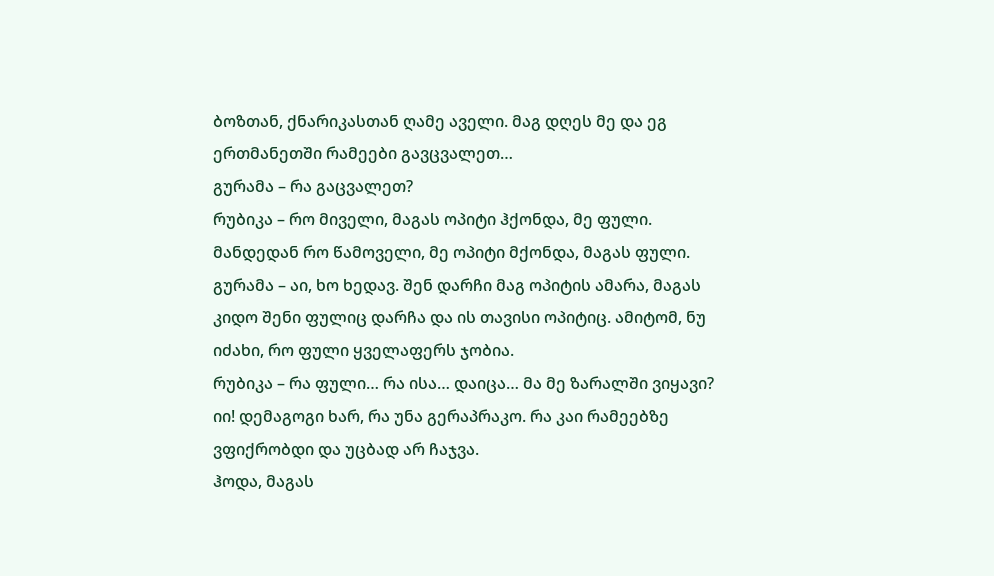ბოზთან, ქნარიკასთან ღამე აველი. მაგ დღეს მე და ეგ ერთმანეთში რამეები გავცვალეთ…
გურამა – რა გაცვალეთ?
რუბიკა – რო მიველი, მაგას ოპიტი ჰქონდა, მე ფული. მანდედან რო წამოველი, მე ოპიტი მქონდა, მაგას ფული.
გურამა – აი, ხო ხედავ. შენ დარჩი მაგ ოპიტის ამარა, მაგას კიდო შენი ფულიც დარჩა და ის თავისი ოპიტიც. ამიტომ, ნუ იძახი, რო ფული ყველაფერს ჯობია.
რუბიკა – რა ფული… რა ისა… დაიცა… მა მე ზარალში ვიყავი? იი! დემაგოგი ხარ, რა უნა გერაპრაკო. რა კაი რამეებზე ვფიქრობდი და უცბად არ ჩაჯვა.
ჰოდა, მაგას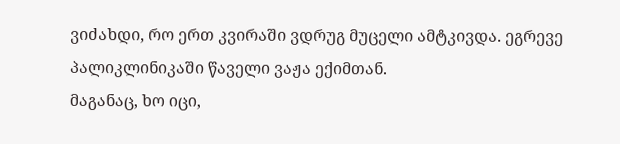ვიძახდი, რო ერთ კვირაში ვდრუგ მუცელი ამტკივდა. ეგრევე პალიკლინიკაში წაველი ვაჟა ექიმთან.
მაგანაც, ხო იცი,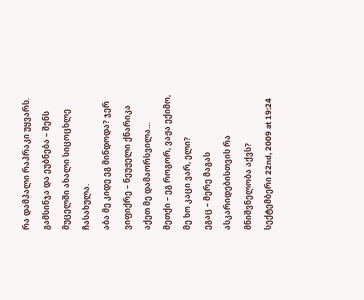რა დამპალი რაპრაკი უყვარს. გამსინჯა და ეუბნება – შენს მუცელში ახალი სიცოცხლე ჩასახულა.
აბა მე კიდე ეგ მინდოდა? ჯერ ვიფიქრე – ნეუჟელი ქნარიკა აქეთ მე დამაორსვილა…
მეთქი – ეგ როგორ, ვაჟა ექიმო, მე ხო კაცი ვარ, ელი?
ეგაც – მერე მაგას ასკარიდებისთვის რა მნიშვნელობა აქვს?
სექტემბერი 22nd, 2009 at 19:24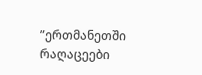”ერთმანეთში რაღაცეები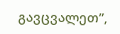გავცვალეთ”,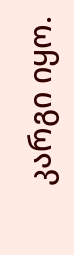კარგი იყო.